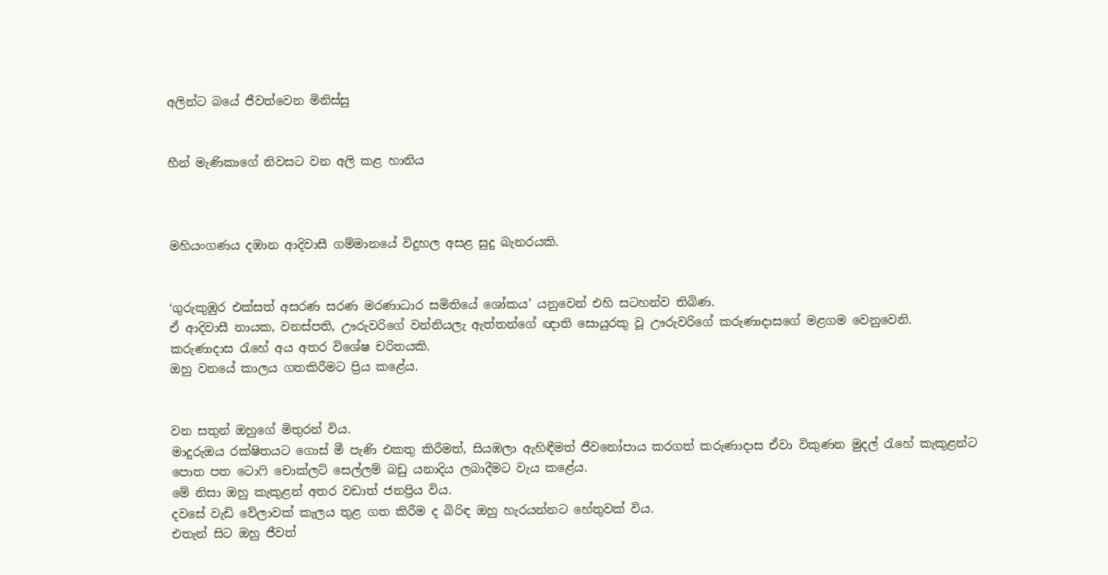අලින්ට බයේ ජීවත්වෙන මිනිස්සු


හීන් මැණිකාගේ නිවසට වන අලි කළ හානිය



මහියංගණය දඹාන ආදිවාසී ගම්මානයේ විදුහල අසළ සුදු බැනරයකි.


‘ගුරුකුඹුර එක්සත් අසරණ සරණ මරණාධාර සමිතියේ ශෝකය’ යනුවෙන් එහි සටහන්ව තිබිණ.
ඒ ආදිවාසී නායක, වනස්පති, ඌරුවරිගේ වන්නියලැ ඇත්තන්ගේ ඥාති සොයුරකු වූ ඌරුවරිගේ කරුණාදාසගේ මළගම වෙනුවෙනි.
කරුණාදාස රැහේ අය අතර විශේෂ චරිතයකි.
ඔහු වනයේ කාලය ගතකිරීමට ප්‍රිය කළේය.


වන සතුන් ඔහුගේ මිතුරන් විය.
මාදුරුඔය රක්ෂිතයට ගොස් මී පැණි එකතු කිරීමත්, සියඹලා ඇහිඳීමත් ජීවනෝපාය කරගත් කරුණාදාස ඒවා විකුණන මුදල් රැහේ කැකුළන්ට පොත පත ටොෆි චොක්ලට් සෙල්ලම් බඩු යනාදිය ලබාදීමට වැය කළේය.
මේ නිසා ඔහු කැකුළන් අතර වඩාත් ජනප්‍රිය විය.
දවසේ වැඩි වේලාවක් කැලය තුළ ගත කිරීම ද බිරිඳ ඔහු හැරයන්නට හේතුවක් විය.
එතැන් සිට ඔහු ජීවත්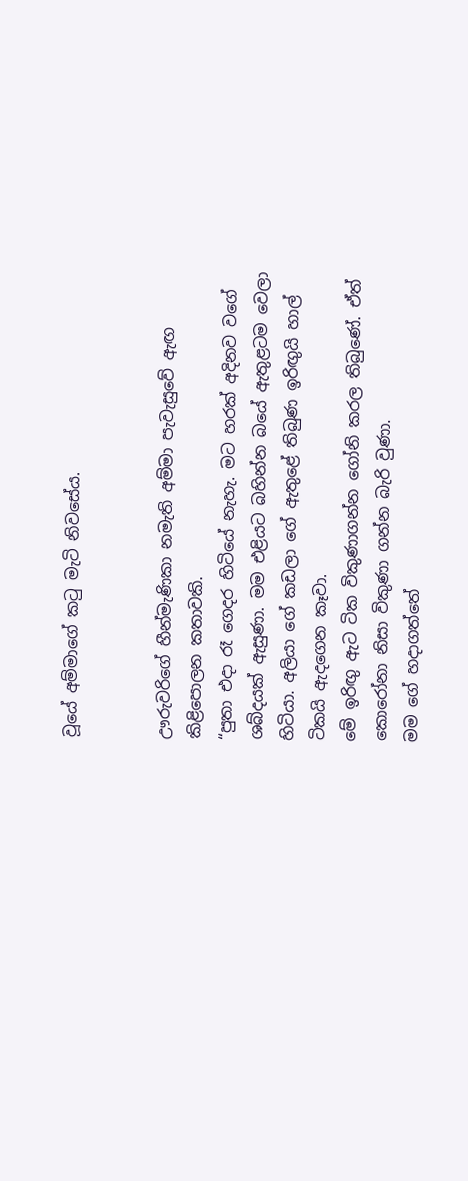වූයේ අම්මාගේ කටු මැටි නිවසේය.


ඌරුවරිගේ හීන්මැණිකා නමැති අම්මා පැවැසුවේ ඇඟ කිළිපොලන කතාවකි.
“පුතා එදා රෑ ගෙදර හි‍ටියේ නැහැ. මට හරක් අදිනව වගේ ශබ්දයක් ඇසුණා. මම එළියට බහින්න බයේ ඇතුළටම වෙලා හිටියා. අලියා ගේ කඩලා ගේ ඇතුළේ තිබුණ ඉරිඟුයි හාල් ටිකයි ඇදගෙන කෑවා.
මේ ඉරිඟු ඇට ටික විකුණාගන්න ගෝනි කරල තිබුණේ. ඒත් කොරෝනා නිසා විකුණා ගන්න බැරි වුණා.
මම ගේ හදාගත්තේ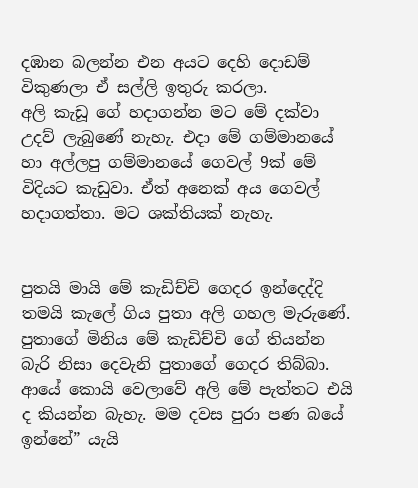දඹාන බලන්න එන අයට දෙහි දොඩම් විකුණලා ඒ සල්ලි ඉතුරු කරලා.
අලි කැඩූ ගේ හදාගන්න මට මේ දක්වා උදව් ලැබුණේ නැහැ. එදා මේ ගම්මානයේ හා අල්ලපු ගම්මානයේ ගෙවල් 9ක් මේ විදියට කැඩුවා. ඒත් අනෙක් අය ගෙවල් හදාගත්තා. මට ශක්තියක් නැහැ.


පුතයි මායි මේ කැඩිච්චි ගෙදර ඉන්දෙද්දි තමයි කැලේ ගිය පුතා අලි ගහල මැරුණේ.
පුතාගේ මිනිය මේ කැඩිච්චි ගේ තියන්න බැරි නිසා දෙවැනි පුතාගේ ගෙදර තිබ්බා.
ආයේ කොයි වෙලාවේ අලි මේ පැත්තට එයි ද කියන්න බැහැ. මම දවස පුරා පණ බයේ ඉන්නේ” යැයි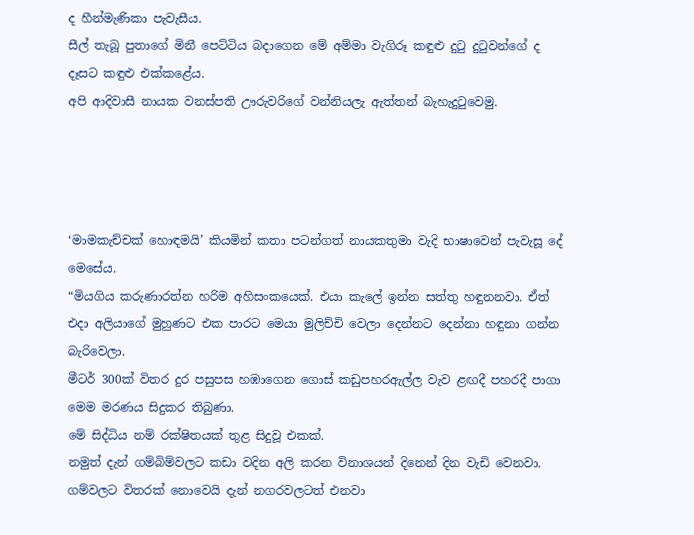ද හීන්මැණිකා පැවැසීය.
සීල් තැබූ පුතාගේ මිනී පෙට්ටිය බදාගෙන මේ අම්මා වැගිරූ කඳුළු දුටු දුටුවන්ගේ ද දෑසට කඳුළු එක්කළේය.
අපි ආදිවාසී නායක වනස්පති ඌරුවරිගේ වන්නියලැ ඇත්තන් බැහැදුටුවෙමු.




‘මාමකැච්චක් හොඳමයි’ කියමින් කතා පටන්ගත් නායකතුමා වැදි භාෂාවෙන් පැවැසූ දේ මෙසේය.
“මියගිය කරුණාරත්න හරිම අහිසංකයෙක්. එයා කැලේ ඉන්න සත්තු හඳුනනවා. ඒත් එදා අලියාගේ මුහුණට එක පාරට මෙයා මුලිච්චි වෙලා දෙන්නට දෙන්නා හඳුනා ගන්න බැරිවෙලා.
මීටර් 300ක් විතර දුර පසුපස හඹාගෙන ගොස් කඩුපහරඇල්ල වැව ළඟදී පහරදී පාගා මෙම මරණය සිදුකර තිබුණා.
මේ සිද්ධිය නම් රක්ෂිතයක් තුළ සිදුවූ එකක්.
නමුත් දැන් ගම්බිම්වලට කඩා වදින අලි කරන විනාශයන් දිනෙන් දින වැඩි වෙනවා.
ගම්වලට විතරක් නොවෙයි දැන් නගරවලටත් එනවා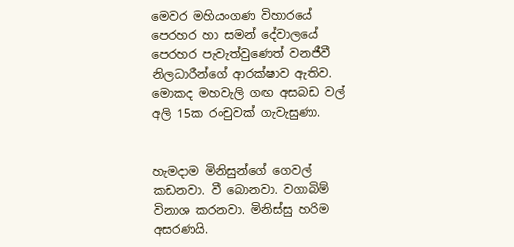මෙවර මහියංගණ විහාරයේ පෙරහර හා සමන් දේවාලයේ පෙරහර පැවැත්වුණෙත් වනජීවී නිලධාරීන්ගේ ආරක්ෂාව ඇතිව. මොකද මහවැලි ගඟ අසබඩ වල් අලි 15ක රංචුවක් ගැවැසුණා.


හැමදාම මිනිසුන්ගේ ගෙවල් කඩනවා. වී බොනවා. වගාබිම් විනාශ කරනවා. මිනිස්සු හරිම අසරණයි.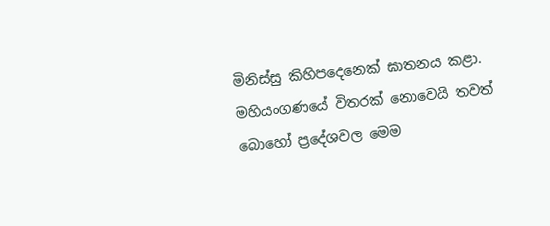මිනිස්සු කිහිපදෙනෙක් ඝාතනය කළා.
මහියංගණයේ විතරක් නොවෙයි තවත් බොහෝ ප්‍රදේශවල මෙම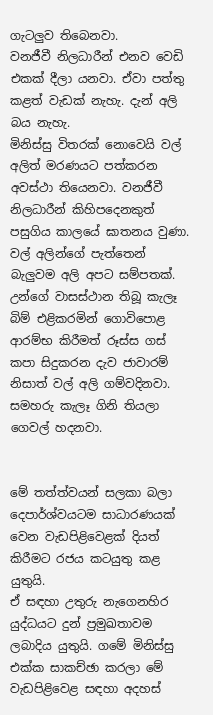ගැටලු‍ව තිබෙනවා.
වනජීවී නිලධාරීන් එනව වෙඩි එකක් දීලා යනවා. ඒවා පත්තු කළත් වැඩක් නැහැ. දැන් අලි බය නැහැ.
මිනිස්සු විතරක් නොවෙයි වල් අලිත් මරණයට පත්කරන අවස්ථා තියෙනවා. වනජීවී නිලධාරීන් කිහිපදෙනකුත් පසුගිය කාලයේ ඝාතනය වුණා.
වල් අලින්ගේ පැත්තෙන් බැලු‍වම අලි අපට සම්පතක්.
උන්ගේ වාසස්ථාන තිබූ කැලෑ බිම් එළිකරමින් ගොවිපොළ ආරම්භ කිරීමත් රූස්ස ගස් කපා සිදුකරන දැව ජාවාරම් නිසාත් වල් අලි ගම්වදිනවා. සමහරු කැලෑ ගිනි තියලා ගෙවල් හදනවා.


මේ තත්ත්වයන් සලකා බලා දෙපාර්ශ්වයටම සාධාරණයක් වෙන වැඩපිළිවෙළක් දියත් කිරීමට රජය කටයුතු කළ යුතුයි.
ඒ සඳහා උතුරු නැගෙනහිර යුද්ධයට දුන් ප්‍රමුඛතාවම ලබාදිය යුතුයි. ගමේ මිනිස්සු එක්ක සාකච්ඡා කරලා මේ වැඩපිළිවෙළ සඳහා අදහස්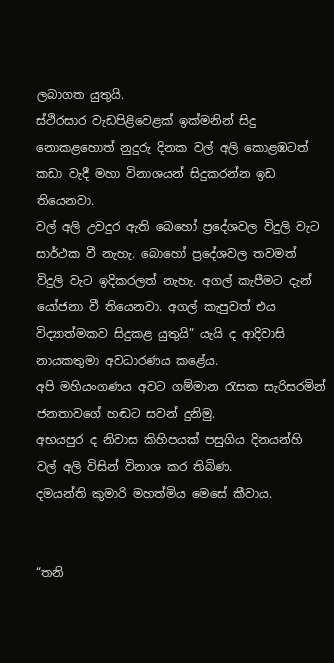ලබාගත යුතුයි.
ස්ථිරසාර වැඩපිළිවෙළක් ඉක්මනින් සිදු නොකළහොත් නුදුරු දිනක වල් අලි කොළඹටත් කඩා වැදී මහා විනාශයන් සිදුකරන්න ඉඩ තියෙනවා.
වල් අලි උවදුර ඇති බෙහෝ ප්‍රදේශවල විදුලි වැට සාර්ථක වී නැහැ. බොහෝ ප්‍රදේශවල තවමත් විදුලි වැට ඉදිකරලත් නැහැ. අගල් කැපීමට දැන් යෝජනා වී තියෙනවා. අගල් කැපුවත් එය විද්‍යාත්මකව සිදුකළ යුතුයි” යැයි ද ආදිවාසි නායකතුමා අවධාරණය කළේය.
අපි මහියංගණය අවට ගම්මාන රැසක සැරිසරමින් ජනතාවගේ හඬට සවන් දුනිමු.
අභයපුර ද නිවාස කිහිපයක් පසුගිය දිනයන්හි වල් අලි විසින් විනාශ කර තිබිණ.
දමයන්ති කුමාරි මහත්මිය මෙසේ කීවාය.


“තනි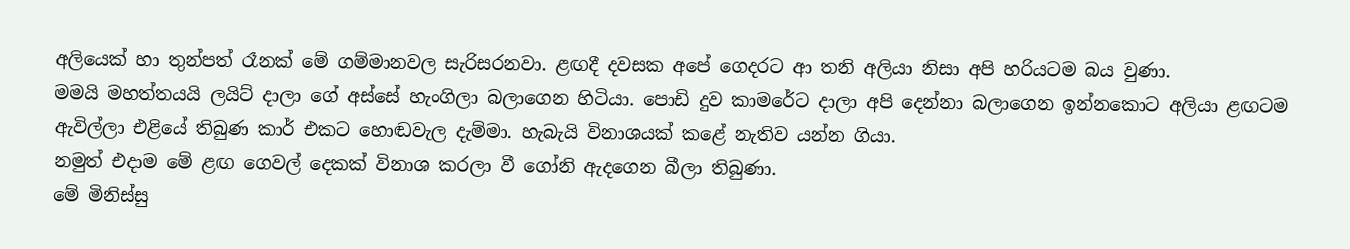අලියෙක් හා තුන්පත් රෑනක් මේ ගම්මානවල සැරිසරනවා. ළඟදී දවසක අපේ ගෙදරට ආ තනි අලියා නිසා අපි හරියටම බය වුණා.
මමයි මහත්තයයි ලයිට් දාලා ගේ අස්සේ හැංගිලා බලාගෙන හිටියා. පොඩි දුව කාමරේට දාලා අපි දෙන්නා බලාගෙන ඉන්නකොට අලියා ළඟටම ඇවිල්ලා එළියේ තිබුණ කාර් එකට හොඬවැල දැම්මා. හැබැයි විනාශයක් කළේ නැතිව යන්න ගියා.
නමුත් එදාම මේ ළඟ ගෙවල් දෙකක් විනාශ කරලා වී ගෝනි ඇදගෙන බීලා තිබුණා.
මේ මිනිස්සු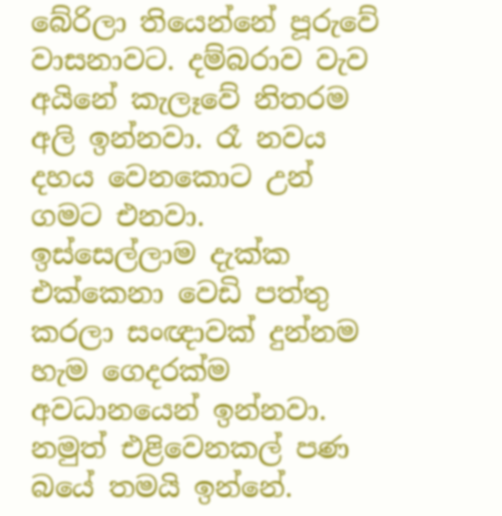බේරිලා තියෙන්නේ පූරුවේ වාසනාවට. දම්බරාව වැව අයිනේ කැලෑවේ නිතරම අලි ඉන්නවා. රෑ නවය දහය වෙනකොට උන් ගමට එනවා.
ඉස්සෙල්ලාම දැක්ක එක්කෙනා වෙඩි පත්තු කරලා සංඥාවක් දුන්නම හැම ගෙදරක්ම අවධානයෙන් ඉන්නවා. නමුත් එළිවෙනකල් පණ බයේ තමයි ඉන්නේ.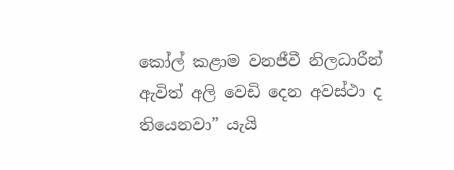කෝල් කළාම වනජීවී නිලධාරීන් ඇවිත් අලි වෙඩි දෙන අවස්ථා ද තියෙනවා” යැයි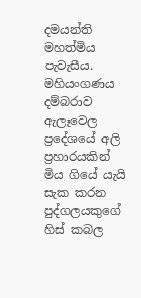දමයන්ති මහත්මිය පැවැසීය.
මහියංගණය දම්බරාව ඇලෑවෙල ප්‍රදේශයේ අලි ප්‍රහාරයකින් මිය ගියේ යැයි සැක කරන පුද්ගලයකුගේ හිස් කබල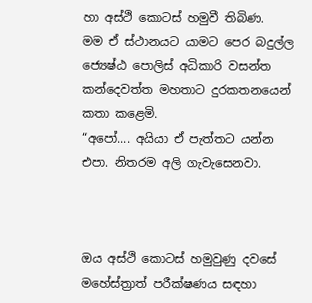හා අස්ථි කොටස් හමුවී තිබිණ.
මම ඒ ස්ථානයට යාමට පෙර බදුල්ල ජ්‍යෙෂ්ඨ පොලිස් අධිකාරි වසන්ත කන්දෙවත්ත මහතාට දුරකතනයෙන් කතා කළෙමි.
“අපෝ.... අයියා ඒ පැත්තට යන්න එපා. නිතරම අලි ගැවැසෙනවා.



ඔය අස්ථි කොටස් හමුවුණු දවසේ මහේස්ත්‍රාත් පරීක්ෂණය සඳහා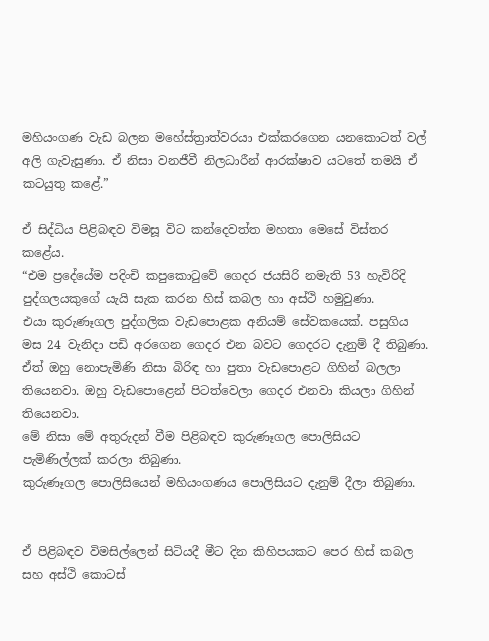මහියංගණ වැඩ බලන මහේස්ත්‍රාත්වරයා එක්කරගෙන යනකොටත් වල් අලි ගැවැසුණා. ඒ නිසා වනජීවී නිලධාරීන් ආරක්ෂාව යටතේ තමයි ඒ කටයුතු කළේ.”

ඒ සිද්ධිය පිළිබඳව විමසූ විට කන්දෙවත්ත මහතා මෙසේ විස්තර කළේය.
“එම ප්‍රදේයේම පදිංචි කපුකොටුවේ ගෙදර ජයසිරි නමැති 53 හැවිරිදි පුද්ගලයකුගේ යැයි සැක කරන හිස් කබල හා අස්ථි හමුවුණා.
එයා කුරුණෑගල පුද්ගලික වැඩපොළක අනියම් සේවකයෙක්. පසුගිය මස 24 වැනිදා පඩි අරගෙන ගෙදර එන බවට ගෙදරට දැනුම් දී තිබුණා.
ඒත් ඔහු නොපැමිණි නිසා බිරිඳ හා පුතා වැඩපොළට ගිහින් බලලා තියෙනවා. ඔහු වැඩපොළෙන් පිටත්වෙලා ගෙදර එනවා කියලා ගිහින් තියෙනවා.
මේ නිසා මේ අතුරුදන් වීම පිළිබඳව කුරුණෑගල පොලිසියට පැමිණිල්ලක් කරලා තිබුණා.
කුරුණෑගල පොලිසියෙන් මහියංගණය පොලිසියට දැනුම් දීලා තිබුණා.


ඒ පිළිබඳව විමසිල්ලෙන් සිටියදී මීට දින කිහිපයකට පෙර හිස් කබල සහ අස්ථි කොටස්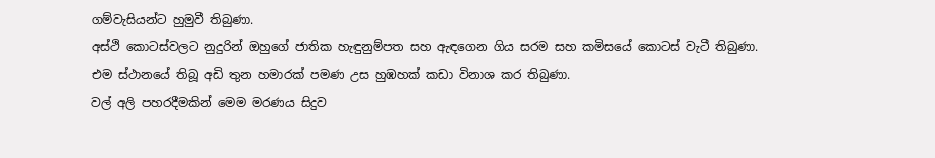ගම්වැසියන්ට හුමුවී තිබුණා.
අස්ථි කොටස්වලට නුදුරින් ඔහුගේ ජාතික හැඳුනුම්පත සහ ඇඳගෙන ගිය සරම සහ කමිසයේ කොටස් වැටී තිබුණා.
එම ස්ථානයේ තිබූ අඩි තුන හමාරක් පමණ උස හුඹහක් කඩා විනාශ කර තිබුණා.
වල් අලි පහරදීමකින් මෙම මරණය සිදුව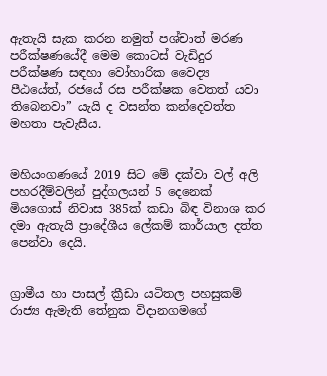ඇතැයි සැක කරන නමුත් පශ්චාත් මරණ පරීක්ෂණයේදී මෙම කොටස් වැඩිදුර පරීක්ෂණ සඳහා වෝහාරික වෛද්‍ය පීඨයේත්, රජයේ රස පරීක්ෂක වෙතත් යවා තිබෙනවා” යැයි ද වසන්ත කන්දෙවත්ත මහතා පැවැසීය.


මහියංගණයේ 2019 සිට මේ දක්වා වල් අලි පහරදීම්වලින් පුද්ගලයන් 5 දෙනෙක් මියගොස් නිවාස 385ක් කඩා බිඳ විනාශ කර දමා ඇතැයි ප්‍රාදේශීය ලේකම් කාර්යාල දත්ත පෙන්වා දෙයි.


ග්‍රාමීය හා පාසල් ක්‍රීඩා යටිතල පහසුකම් රාජ්‍ය ඇමැති තේනුක විදානගමගේ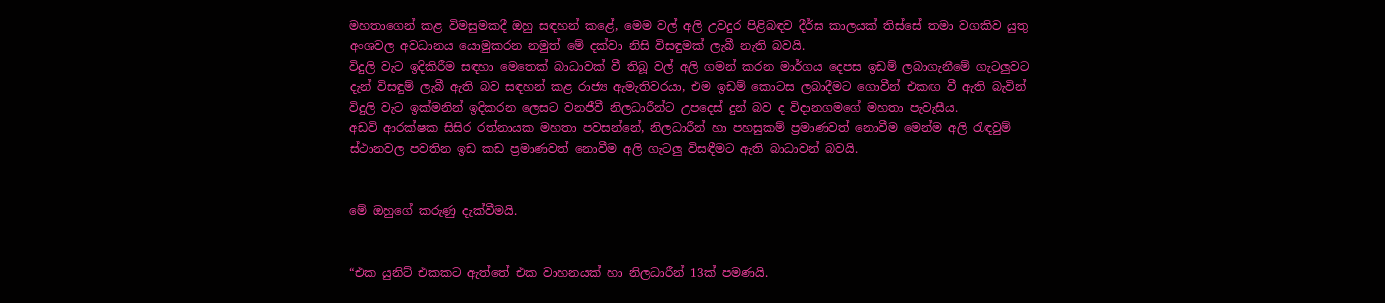මහතාගෙන් කළ විමසුමකදී ඔහු සඳහන් කළේ, මෙම වල් අලි උවදුර පිළිබඳව දීර්ඝ කාලයක් තිස්සේ තමා වගකිව යුතු අංශවල අවධානය යොමුකරන නමුත් මේ දක්වා නිසි විසඳුමක් ලැබී නැති බවයි.
විදුලි වැට ඉදිකිරීම සඳහා මෙතෙක් බාධාවක් වී තිබූ වල් අලි ගමන් කරන මාර්ගය දෙපස ඉඩම් ලබාගැනීමේ ගැටලු‍වට දැන් විසඳුම් ලැබී ඇති බව සඳහන් කළ රාජ්‍ය ඇමැතිවරයා, එම ඉඩම් කොටස ලබාදීමට ගොවීන් එකඟ වී ඇති බැවින් විදුලි වැට ඉක්මනින් ඉදිකරන ලෙසට වනජීවී නිලධාරීන්ට උපදෙස් දුන් බව ද විදානගමගේ මහතා පැවැසීය.
අඩවි ආරක්ෂක සිසිර රත්නායක මහතා පවසන්නේ, නිලධාරීන් හා පහසුකම් ප්‍රමාණවත් නොවීම මෙන්ම අලි රැඳවුම් ස්ථානවල පවතින ඉඩ කඩ ප්‍රමාණවත් නොවීම අලි ගැටලු‍ විසඳීමට ඇති බාධාවන් බවයි.


මේ ඔහුගේ කරුණු දැක්වීමයි.


“එක යුනිට් එකකට ඇත්තේ එක වාහනයක් හා නිලධාරීන් 13ක් පමණයි.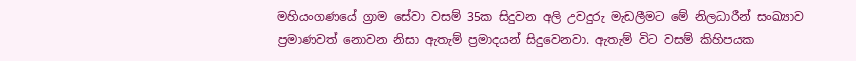මහියංගණයේ ග්‍රාම සේවා වසම් 35ක සිදුවන අලි උවදුරු මැඩලීමට මේ නිලධාරීන් සංඛ්‍යාව ප්‍රමාණවත් නොවන නිසා ඇතැම් ප්‍රමාදයන් සිදුවෙනවා. ඇතැම් විට වසම් කිහිපයක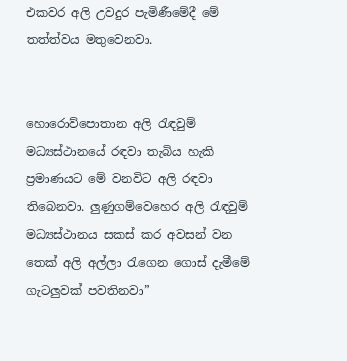එකවර අලි උවදුර පැමිණීමේදී මේ තත්ත්වය මතුවෙනවා.


හොරොව්පොතාන අලි රැඳවුම් මධ්‍යස්ථානයේ රඳවා තැබිය හැකි ප්‍රමාණයට මේ වනවිට අලි රඳවා තිබෙනවා. ලු‍ණුගම්වෙහෙර අලි රැඳවුම් මධ්‍යස්ථානය සකස් කර අවසන් වන තෙක් අලි අල්ලා රැගෙන ගොස් දැමීමේ ගැටලු‍වක් පවතිනවා”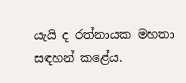යැයි ද රත්නායක මහතා සඳහන් කළේය.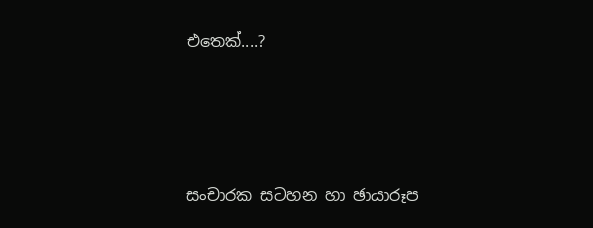එතෙක්....?





සංචාරක සටහන හා ඡායාරූප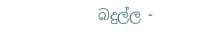බදුල්ල -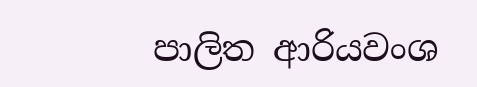පාලිත ආරියවංශ